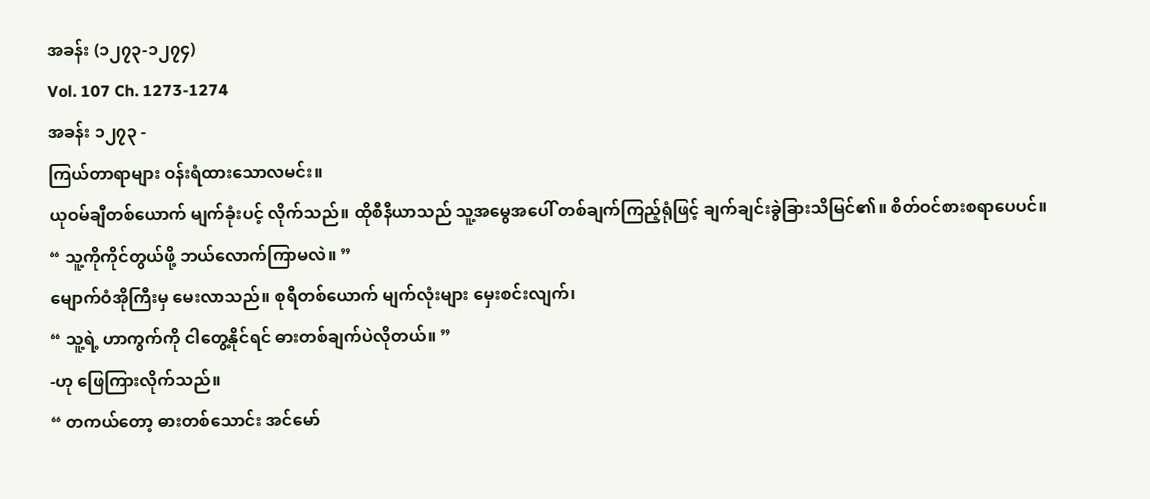အခန်း (၁၂၇၃-၁၂၇၄)
Vol. 107 Ch. 1273-1274
အခန်း ၁၂၇၃ -
ကြယ်တာရာများ ဝန်းရံထားသောလမင်း။
ယုဝမ်ချီတစ်ယောက် မျက်ခုံးပင့် လိုက်သည်။ ထိုစီနီယာသည် သူ့အမွေအပေါ် တစ်ချက်ကြည့်ရုံဖြင့် ချက်ချင်းခွဲခြားသိမြင်၏။ စိတ်ဝင်စားစရာပေပင်။
“ သူ့ကိုကိုင်တွယ်ဖို့ ဘယ်လောက်ကြာမလဲ။ ”
မျောက်ဝံအိုကြီးမှ မေးလာသည်။ စုရီတစ်ယောက် မျက်လုံးများ မှေးစင်းလျက်၊
“ သူ့ရဲ့ ဟာကွက်ကို ငါတွေ့နိုင်ရင် ဓားတစ်ချက်ပဲလိုတယ်။ ”
-ဟု ဖြေကြားလိုက်သည်။
“ တကယ်တော့ ဓားတစ်သောင်း အင်မော်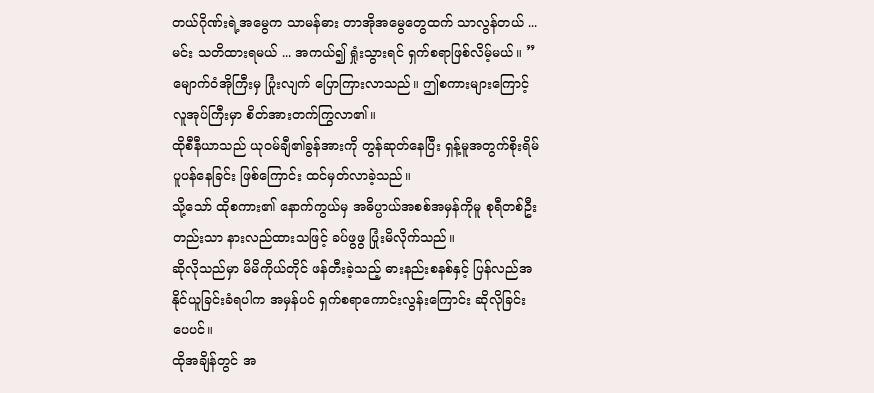တယ်ဂိုဏ်းရဲ့အမွေက သာမန်ဓား တာအိုအမွေတွေထက် သာလွန်တယ် ... မင်း သတိထားရမယ် ... အကယ်၍ ရှုံးသွားရင် ရှက်စရာဖြစ်လိမ့်မယ်။ ”
မျောက်ဝံအိုကြီးမှ ပြုံးလျက် ပြောကြားလာသည်။ ဤစကားများကြောင့် လူအုပ်ကြီးမှာ စိတ်အားတက်ကြွလာ၏။
ထိုစီနီယာသည် ယုဝမ်ချီ၏ခွန်အားကို တွန်ဆုတ်နေပြီး ရှန့်မူအတွက်စိုးရိမ်ပူပန်နေခြင်း ဖြစ်ကြောင်း ထင်မှတ်လာခဲ့သည်။
သို့သော် ထိုစကား၏ နောက်ကွယ်မှ အဓိပ္ပာယ်အစစ်အမှန်ကိုမူ စုရီတစ်ဦးတည်းသာ နားလည်ထားသဖြင့် ခပ်ဖွဖွ ပြုံးမိလိုက်သည်။
ဆိုလိုသည်မှာ မိမိကိုယ်တိုင် ဖန်တီးခဲ့သည့် ဓားနည်းစနစ်နှင့် ပြန်လည်အနိုင်ယူခြင်းခံရပါက အမှန်ပင် ရှက်စရာကောင်းလွန်းကြောင်း ဆိုလိုခြင်းပေပင်။
ထိုအချိန်တွင် အ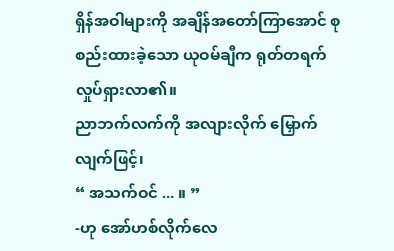ရှိန်အဝါများကို အချိန်အတော်ကြာအောင် စုစည်းထားခဲ့သော ယုဝမ်ချီက ရုတ်တရက် လှုပ်ရှားလာ၏။
ညာဘက်လက်ကို အလျားလိုက် မြှောက်လျက်ဖြင့်၊
“ အသက်ဝင် ... ။ ”
-ဟု အော်ဟစ်လိုက်လေ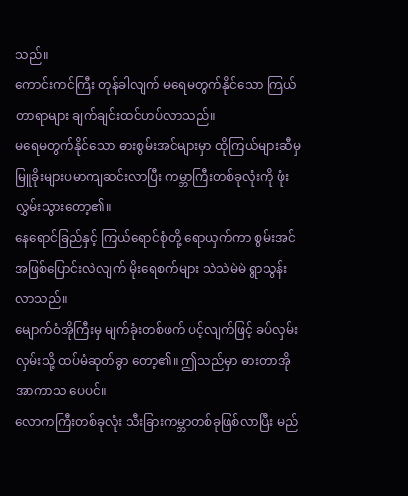သည်။
ကောင်းကင်ကြီး တုန်ခါလျက် မရေမတွက်နိုင်သော ကြယ်တာရာများ ချက်ချင်းထင်ဟပ်လာသည်။
မရေမတွက်နိုင်သော ဓားစွမ်းအင်များမှာ ထိုကြယ်များဆီမှ မြူခိုးများပမာကျဆင်းလာပြီး ကမ္ဘာကြီးတစ်ခုလုံးကို ဖုံးလွှမ်းသွားတော့၏။
နေရောင်ခြည်နှင့် ကြယ်ရောင်စုံတို့ ရောယှက်ကာ စွမ်းအင်အဖြစ်ပြောင်းလဲလျက် မိုးရေစက်များ သဲသဲမဲမဲ ရွာသွန်းလာသည်။
မျောက်ဝံအိုကြီးမှ မျက်ခုံးတစ်ဖက် ပင့်လျက်ဖြင့် ခပ်လှမ်းလှမ်းသို့ ထပ်မံဆုတ်ခွာ တော့၏။ ဤသည်မှာ ဓားတာအိုအာကာသ ပေပင်။
လောကကြီးတစ်ခုလုံး သီးခြားကမ္ဘာတစ်ခုဖြစ်လာပြီး မည်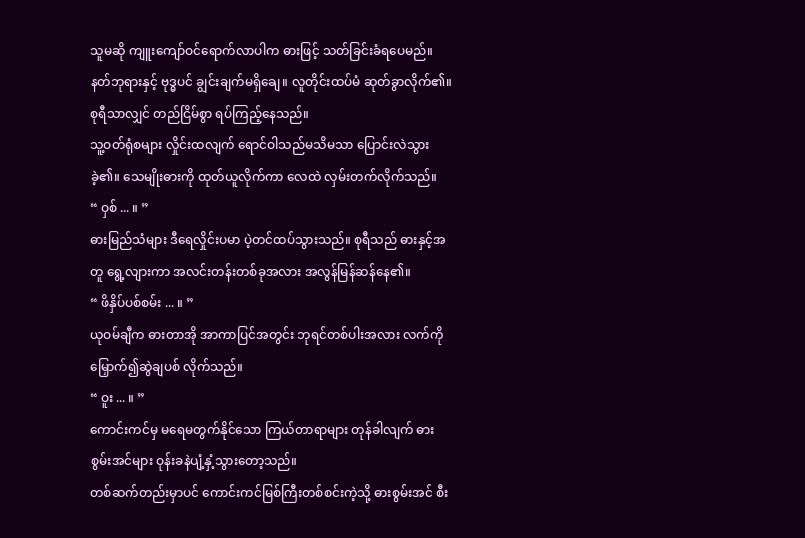သူမဆို ကျူးကျော်ဝင်ရောက်လာပါက ဓားဖြင့် သတ်ခြင်းခံရပေမည်။
နတ်ဘုရားနှင့် ဗုဒ္ဓပင် ချွင်းချက်မရှိချေ။ လူတိုင်းထပ်မံ ဆုတ်ခွာလိုက်၏။ စုရီသာလျှင် တည်ငြိမ်စွာ ရပ်ကြည့်နေသည်။
သူ့ဝတ်ရုံစများ လှိုင်းထလျက် ရောင်ဝါသည်မသိမသာ ပြောင်းလဲသွားခဲ့၏။ သေမျိုးဓားကို ထုတ်ယူလိုက်ကာ လေထဲ လှမ်းတက်လိုက်သည်။
“ ဝှစ် ... ။ ”
ဓားမြည်သံများ ဒီရေလှိုင်းပမာ ပဲ့တင်ထပ်သွားသည်။ စုရီသည် ဓားနှင့်အတူ ရွေ့လျားကာ အလင်းတန်းတစ်ခုအလား အလွန်မြန်ဆန်နေ၏။
“ ဖိနှိပ်ပစ်စမ်း ... ။ ”
ယုဝမ်ချီက ဓားတာအို အာကာပြင်အတွင်း ဘုရင်တစ်ပါးအလား လက်ကိုမြှောက်၍ဆွဲချပစ် လိုက်သည်။
“ ဝူး ... ။ ”
ကောင်းကင်မှ မရေမတွက်နိုင်သော ကြယ်တာရာများ တုန်ခါလျက် ဓားစွမ်းအင်များ ဝုန်းခနဲပျံ့နှံ့သွားတော့သည်။
တစ်ဆက်တည်းမှာပင် ကောင်းကင်မြစ်ကြီးတစ်စင်းကဲ့သို့ ဓားစွမ်းအင် စီး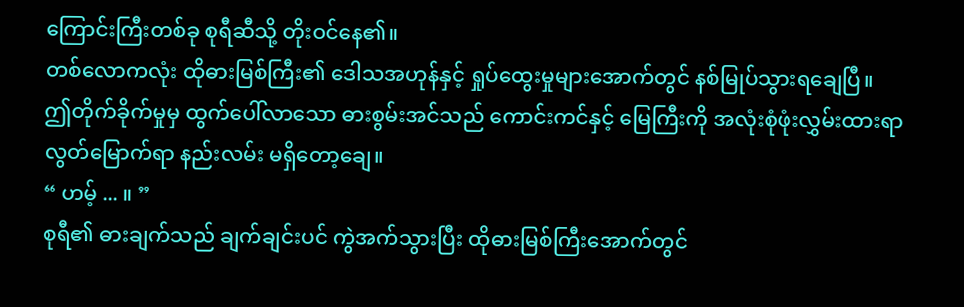ကြောင်းကြီးတစ်ခု စုရီဆီသို့ တိုးဝင်နေ၏။
တစ်လောကလုံး ထိုဓားမြစ်ကြီး၏ ဒေါသအဟုန်နှင့် ရှုပ်ထွေးမှုများအောက်တွင် နစ်မြုပ်သွားရချေပြီ။
ဤတိုက်ခိုက်မှုမှ ထွက်ပေါ်လာသော ဓားစွမ်းအင်သည် ကောင်းကင်နှင့် မြေကြီးကို အလုံးစုံဖုံးလွှမ်းထားရာ လွတ်မြောက်ရာ နည်းလမ်း မရှိတော့ချေ။
“ ဟမ့် ... ။ ”
စုရီ၏ ဓားချက်သည် ချက်ချင်းပင် ကွဲအက်သွားပြီး ထိုဓားမြစ်ကြီးအောက်တွင်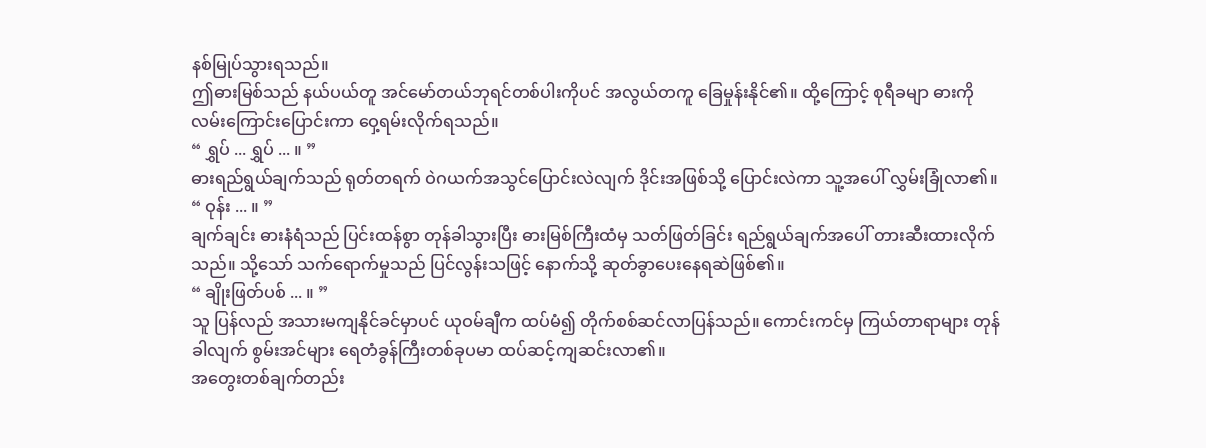နစ်မြုပ်သွားရသည်။
ဤဓားမြစ်သည် နယ်ပယ်တူ အင်မော်တယ်ဘုရင်တစ်ပါးကိုပင် အလွယ်တကူ ခြေမှုန်းနိုင်၏။ ထို့ကြောင့် စုရီခမျာ ဓားကို လမ်းကြောင်းပြောင်းကာ ဝှေ့ရမ်းလိုက်ရသည်။
“ ရွှပ် ... ရွှပ် ... ။ ”
ဓားရည်ရွယ်ချက်သည် ရုတ်တရက် ဝဲဂယက်အသွင်ပြောင်းလဲလျက် ဒိုင်းအဖြစ်သို့ ပြောင်းလဲကာ သူ့အပေါ် လွှမ်းခြုံလာ၏။
“ ဝုန်း ... ။ ”
ချက်ချင်း ဓားနံရံသည် ပြင်းထန်စွာ တုန်ခါသွားပြီး ဓားမြစ်ကြီးထံမှ သတ်ဖြတ်ခြင်း ရည်ရွယ်ချက်အပေါ် တားဆီးထားလိုက်သည်။ သို့သော် သက်ရောက်မှုသည် ပြင်လွန်းသဖြင့် နောက်သို့ ဆုတ်ခွာပေးနေရဆဲဖြစ်၏။
“ ချိုးဖြတ်ပစ် ... ။ ”
သူ ပြန်လည် အသားမကျနိုင်ခင်မှာပင် ယုဝမ်ချီက ထပ်မံ၍ တိုက်စစ်ဆင်လာပြန်သည်။ ကောင်းကင်မှ ကြယ်တာရာများ တုန်ခါလျက် စွမ်းအင်များ ရေတံခွန်ကြီးတစ်ခုပမာ ထပ်ဆင့်ကျဆင်းလာ၏။
အတွေးတစ်ချက်တည်း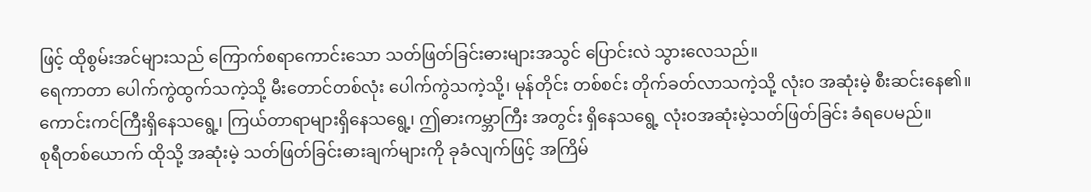ဖြင့် ထိုစွမ်းအင်များသည် ကြောက်စရာကောင်းသော သတ်ဖြတ်ခြင်းဓားများအသွင် ပြောင်းလဲ သွားလေသည်။
ရေကာတာ ပေါက်ကွဲထွက်သကဲ့သို့ မီးတောင်တစ်လုံး ပေါက်ကွဲသကဲ့သို့၊ မုန်တိုင်း တစ်စင်း တိုက်ခတ်လာသကဲ့သို့ လုံးဝ အဆုံးမဲ့ စီးဆင်းနေ၏။
ကောင်းကင်ကြီးရှိနေသရွေ့၊ ကြယ်တာရာများရှိနေသရွေ့၊ ဤဓားကမ္ဘာကြီး အတွင်း ရှိနေသရွေ့ လုံးဝအဆုံးမဲ့သတ်ဖြတ်ခြင်း ခံရပေမည်။
စုရီတစ်ယောက် ထိုသို့ အဆုံးမဲ့ သတ်ဖြတ်ခြင်းဓားချက်များကို ခုခံလျက်ဖြင့် အကြိမ်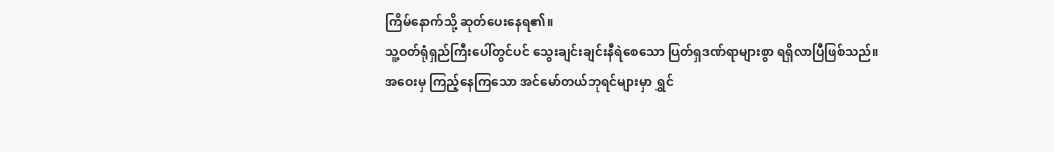ကြိမ်နောက်သို့ ဆုတ်ပေးနေရ၏။
သူ့ဝတ်ရုံရှည်ကြီးပေါ်တွင်ပင် သွေးချင်းချင်းနီရဲစေသော ပြတ်ရှဒဏ်ရာများစွာ ရရှိလာပြီဖြစ်သည်။
အဝေးမှ ကြည့်နေကြသော အင်မော်တယ်ဘုရင်များမှာ ရွှင်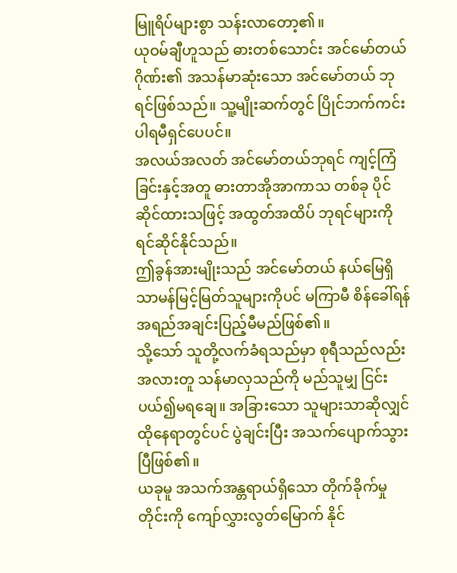မြူရိပ်များစွာ သန်းလာတော့၏။
ယုဝမ်ချီဟူသည် ဓားတစ်သောင်း အင်မော်တယ်ဂိုဏ်း၏ အသန်မာဆုံးသော အင်မော်တယ် ဘုရင်ဖြစ်သည်။ သူ့မျိုးဆက်တွင် ပြိုင်ဘက်ကင်း ပါရမီရှင်ပေပင်။
အလယ်အလတ် အင်မော်တယ်ဘုရင် ကျင့်ကြံခြင်းနှင့်အတူ ဓားတာအိုအာကာသ တစ်ခု ပိုင်ဆိုင်ထားသဖြင့် အထွတ်အထိပ် ဘုရင်များကို ရင်ဆိုင်နိုင်သည်။
ဤခွန်အားမျိုးသည် အင်မော်တယ် နယ်မြေရှိ သာမန်မြင့်မြတ်သူများကိုပင် မကြာမီ စိန်ခေါ်ရန် အရည်အချင်းပြည့်မီမည်ဖြစ်၏။
သို့သော် သူတို့လက်ခံရသည်မှာ စုရီသည်လည်း အလားတူ သန်မာလှသည်ကို မည်သူမျှ ငြင်းပယ်၍မရချေ။ အခြားသော သူများသာဆိုလျှင် ထိုနေရာတွင်ပင် ပွဲချင်းပြီး အသက်ပျောက်သွားပြီဖြစ်၏။
ယခုမူ အသက်အန္တရာယ်ရှိသော တိုက်ခိုက်မှုတိုင်းကို ကျော်လွှားလွတ်မြောက် နိုင်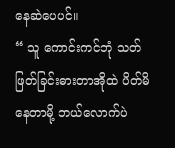နေဆဲပေပင်။
“ သူ ကောင်းကင်ဘုံ သတ်ဖြတ်ခြင်းဓားတာအိုထဲ ပိတ်မိနေတာမို့ ဘယ်လောက်ပဲ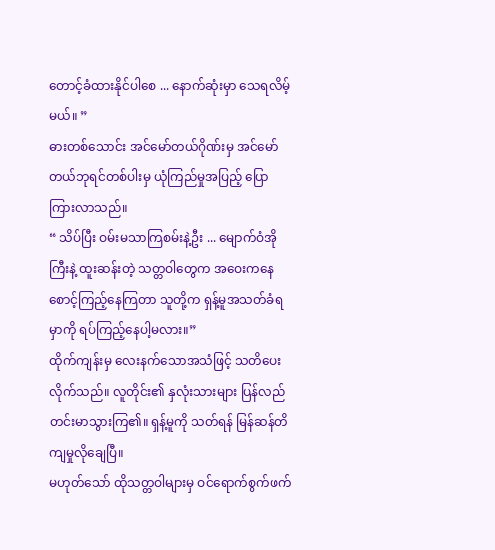တောင့်ခံထားနိုင်ပါစေ ... နောက်ဆုံးမှာ သေရလိမ့်မယ်။ ”
ဓားတစ်သောင်း အင်မော်တယ်ဂိုဏ်းမှ အင်မော်တယ်ဘုရင်တစ်ပါးမှ ယုံကြည်မှုအပြည့် ပြောကြားလာသည်။
“ သိပ်ပြီး ဝမ်းမသာကြစမ်းနဲ့ဦး ... မျောက်ဝံအိုကြီးနဲ့ ထူးဆန်းတဲ့ သတ္တဝါတွေက အဝေးကနေ စောင့်ကြည့်နေကြတာ သူတို့က ရှန့်မူအသတ်ခံရမှာကို ရပ်ကြည့်နေပါ့မလား။”
ထိုက်ကျန်းမှ လေးနက်သောအသံဖြင့် သတိပေးလိုက်သည်။ လူတိုင်း၏ နှလုံးသားများ ပြန်လည် တင်းမာသွားကြ၏။ ရှန့်မူကို သတ်ရန် မြန်ဆန်တိကျမှုလိုချေပြီ။
မဟုတ်သော် ထိုသတ္တဝါများမှ ဝင်ရောက်စွက်ဖက်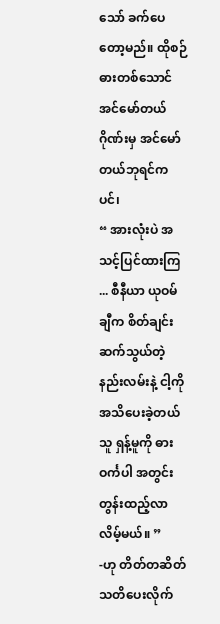သော် ခက်ပေတော့မည်။ ထိုစဉ် ဓားတစ်သောင် အင်မော်တယ်ဂိုဏ်းမှ အင်မော်တယ်ဘုရင်ကပင်၊
“ အားလုံးပဲ အသင့်ပြင်ထားကြ ... စီနီယာ ယုဝမ်ချီက စိတ်ချင်းဆက်သွယ်တဲ့ နည်းလမ်းနဲ့ ငါ့ကိုအသိပေးခဲ့တယ် သူ ရှန့်မူကို ဓားဝင်္ကပါ အတွင်း တွန်းထည့်လာလိမ့်မယ်။ ”
-ဟု တိတ်တဆိတ် သတိပေးလိုက်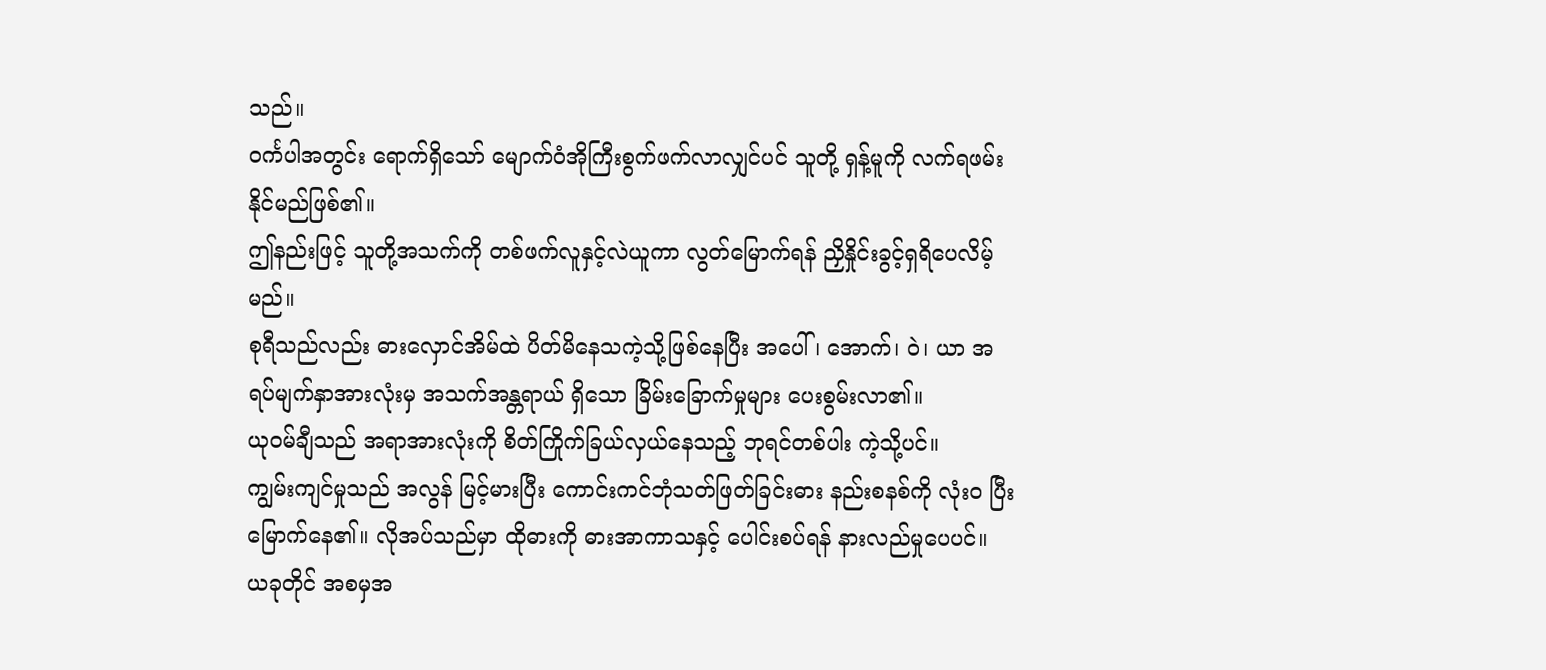သည်။
ဝင်္ကပါအတွင်း ရောက်ရှိသော် မျောက်ဝံအိုကြီးစွက်ဖက်လာလျှင်ပင် သူတို့ ရှန့်မူကို လက်ရဖမ်းနိုင်မည်ဖြစ်၏။
ဤနည်းဖြင့် သူတို့အသက်ကို တစ်ဖက်လူနှင့်လဲယူကာ လွတ်မြောက်ရန် ညှိနှိုင်းခွင့်ရှရိပေလိမ့်မည်။
စုရီသည်လည်း ဓားလှောင်အိမ်ထဲ ပိတ်မိနေသကဲ့သို့ဖြစ်နေပြီး အပေါ်၊ အောက်၊ ဝဲ၊ ယာ အရပ်မျက်နှာအားလုံးမှ အသက်အန္တရာယ် ရှိသော ခြိမ်းခြောက်မှုများ ပေးစွမ်းလာ၏။
ယုဝမ်ချီသည် အရာအားလုံးကို စိတ်ကြိုက်ခြယ်လှယ်နေသည့် ဘုရင်တစ်ပါး ကဲ့သို့ပင်။
ကျွမ်းကျင်မှုသည် အလွန် မြင့်မားပြီး ကောင်းကင်ဘုံသတ်ဖြတ်ခြင်းဓား နည်းစနစ်ကို လုံးဝ ပြီးမြောက်နေ၏။ လိုအပ်သည်မှာ ထိုဓားကို ဓားအာကာသနှင့် ပေါင်းစပ်ရန် နားလည်မှုပေပင်။
ယခုတိုင် အစမှအ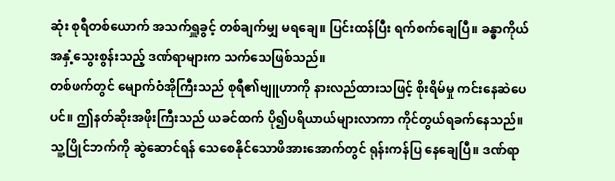ဆုံး စုရီတစ်ယောက် အသက်ရှူခွင့် တစ်ချက်မျှ မရချေ။ ပြင်းထန်ပြီး ရက်စက်ချေပြီ။ ခန္ဓာကိုယ်အနှံ့သွေးစွန်းသည့် ဒဏ်ရာများက သက်သေဖြစ်သည်။
တစ်ဖက်တွင် မျောက်ဝံအိုကြီးသည် စုရီ၏ဗျူဟာကို နားလည်ထားသဖြင့် စိုးရိမ်မှု ကင်းနေဆဲပေပင်။ ဤနတ်ဆိုးအဖိုးကြီးသည် ယခင်ထက် ပို၍ပရိယာယ်များလာကာ ကိုင်တွယ်ရခက်နေသည်။
သူ့ပြိုင်ဘက်ကို ဆွဲဆောင်ရန် သေစေနိုင်သောဖိအားအောက်တွင် ရုန်းကန်ပြ နေချေပြီ။ ဒဏ်ရာ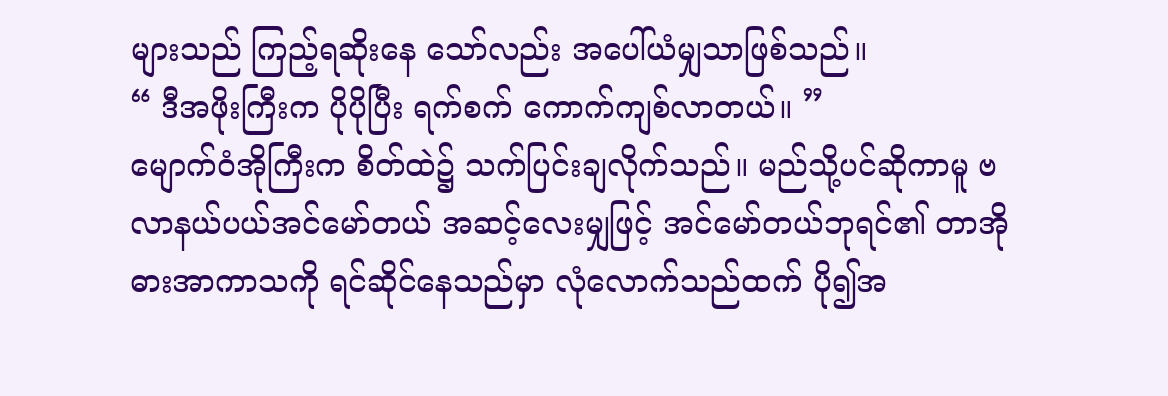များသည် ကြည့်ရဆိုးနေ သော်လည်း အပေါ်ယံမျှသာဖြစ်သည်။
“ ဒီအဖိုးကြီးက ပိုပိုပြီး ရက်စက် ကောက်ကျစ်လာတယ်။ ”
မျောက်ဝံအိုကြီးက စိတ်ထဲ၌ သက်ပြင်းချလိုက်သည်။ မည်သို့ပင်ဆိုကာမူ ဗလာနယ်ပယ်အင်မော်တယ် အဆင့်လေးမျှဖြင့် အင်မော်တယ်ဘုရင်၏ တာအိုဓားအာကာသကို ရင်ဆိုင်နေသည်မှာ လုံလောက်သည်ထက် ပို၍အ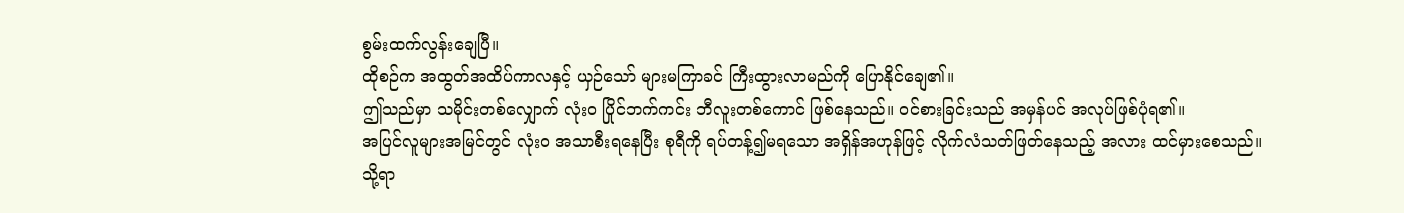စွမ်းထက်လွန်းချေပြီ။
ထိုစဉ်က အထွတ်အထိပ်ကာလနှင့် ယှဉ်သော် များမကြာခင် ကြီးထွားလာမည်ကို ပြောနိုင်ချေ၏။
ဤသည်မှာ သမိုင်းတစ်လျှောက် လုံးဝ ပြိုင်ဘက်ကင်း ဘီလူးတစ်ကောင် ဖြစ်နေသည်။ ဝင်စားခြင်းသည် အမှန်ပင် အလုပ်ဖြစ်ပုံရ၏။
အပြင်လူများအမြင်တွင် လုံးဝ အသာစီးရနေပြီး စုရီကို ရပ်တန့်၍မရသော အရှိန်အဟုန်ဖြင့် လိုက်လံသတ်ဖြတ်နေသည့် အလား ထင်မှားစေသည်။
သို့ရာ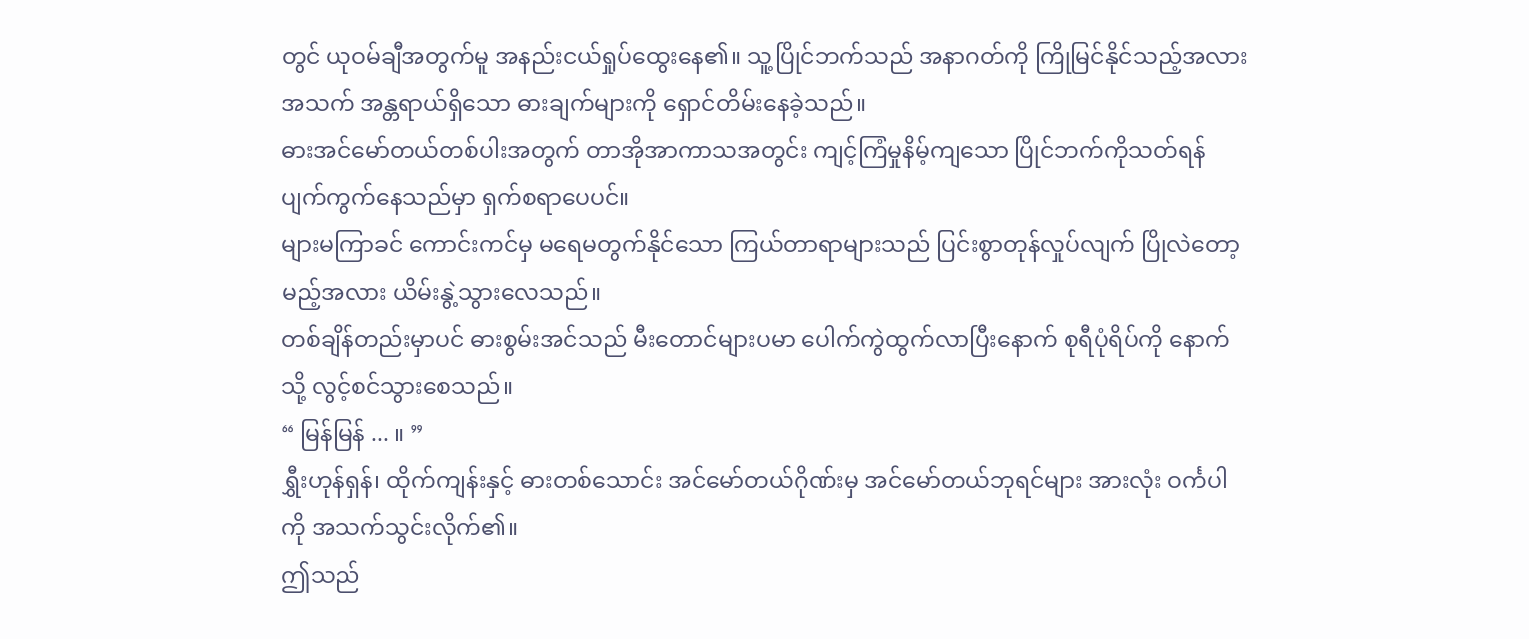တွင် ယုဝမ်ချီအတွက်မူ အနည်းငယ်ရှုပ်ထွေးနေ၏။ သူ့ပြိုင်ဘက်သည် အနာဂတ်ကို ကြိုမြင်နိုင်သည့်အလား အသက် အန္တရာယ်ရှိသော ဓားချက်များကို ရှောင်တိမ်းနေခဲ့သည်။
ဓားအင်မော်တယ်တစ်ပါးအတွက် တာအိုအာကာသအတွင်း ကျင့်ကြံမှုနိမ့်ကျသော ပြိုင်ဘက်ကိုသတ်ရန် ပျက်ကွက်နေသည်မှာ ရှက်စရာပေပင်။
များမကြာခင် ကောင်းကင်မှ မရေမတွက်နိုင်သော ကြယ်တာရာများသည် ပြင်းစွာတုန်လှုပ်လျက် ပြိုလဲတော့မည့်အလား ယိမ်းနွဲ့သွားလေသည်။
တစ်ချိန်တည်းမှာပင် ဓားစွမ်းအင်သည် မီးတောင်များပမာ ပေါက်ကွဲထွက်လာပြီးနောက် စုရီပုံရိပ်ကို နောက်သို့ လွင့်စင်သွားစေသည်။
“ မြန်မြန် ... ။ ”
ရွှီးဟုန်ရှန်၊ ထိုက်ကျန်းနှင့် ဓားတစ်သောင်း အင်မော်တယ်ဂိုဏ်းမှ အင်မော်တယ်ဘုရင်များ အားလုံး ဝင်္ကပါကို အသက်သွင်းလိုက်၏။
ဤသည်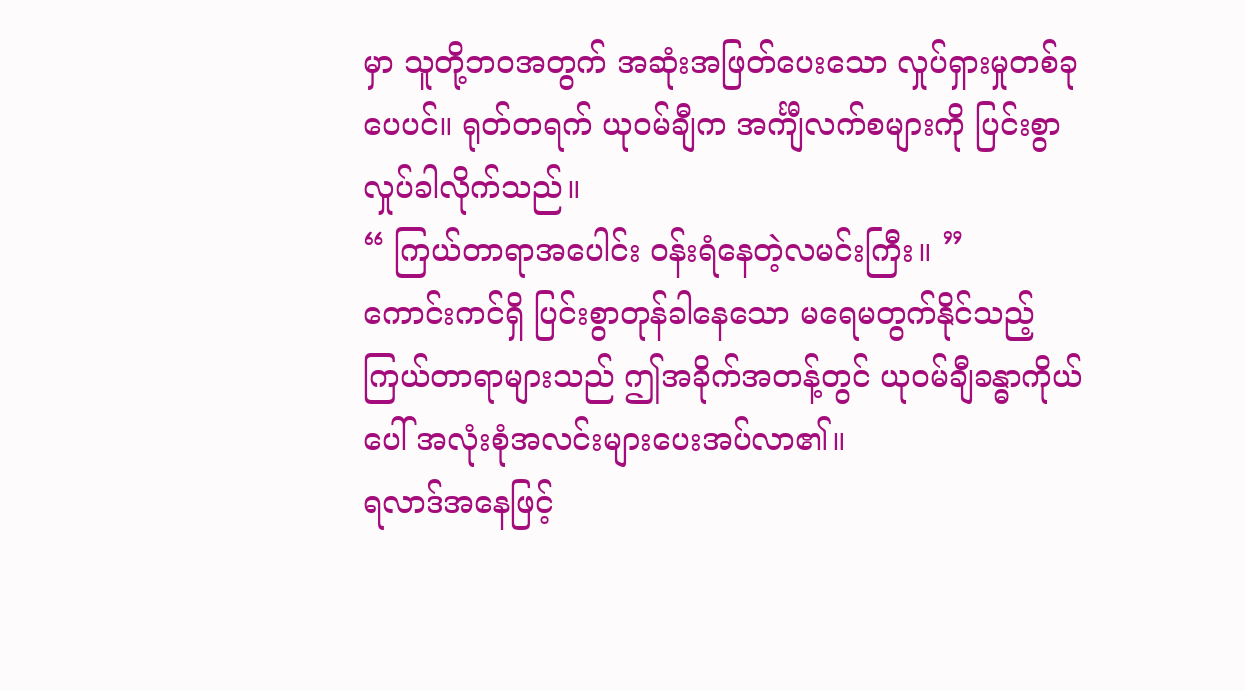မှာ သူတို့ဘဝအတွက် အဆုံးအဖြတ်ပေးသော လှုပ်ရှားမှုတစ်ခုပေပင်။ ရုတ်တရက် ယုဝမ်ချီက အင်္ကျီလက်စများကို ပြင်းစွာလှုပ်ခါလိုက်သည်။
“ ကြယ်တာရာအပေါင်း ဝန်းရံနေတဲ့လမင်းကြီး။ ”
ကောင်းကင်ရှိ ပြင်းစွာတုန်ခါနေသော မရေမတွက်နိုင်သည့် ကြယ်တာရာများသည် ဤအခိုက်အတန့်တွင် ယုဝမ်ချီခန္ဓာကိုယ်ပေါ် အလုံးစုံအလင်းများပေးအပ်လာ၏။
ရလာဒ်အနေဖြင့်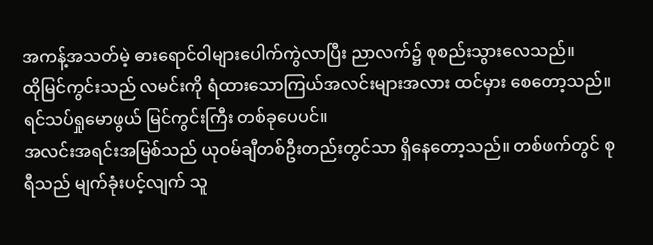အကန့်အသတ်မဲ့ ဓားရောင်ဝါများပေါက်ကွဲလာပြီး ညာလက်၌ စုစည်းသွားလေသည်။
ထိုမြင်ကွင်းသည် လမင်းကို ရံထားသောကြယ်အလင်းများအလား ထင်မှား စေတော့သည်။ ရင်သပ်ရှုမောဖွယ် မြင်ကွင်းကြီး တစ်ခုပေပင်။
အလင်းအရင်းအမြစ်သည် ယုဝမ်ချီတစ်ဦးတည်းတွင်သာ ရှိနေတော့သည်။ တစ်ဖက်တွင် စုရီသည် မျက်ခုံးပင့်လျက် သူ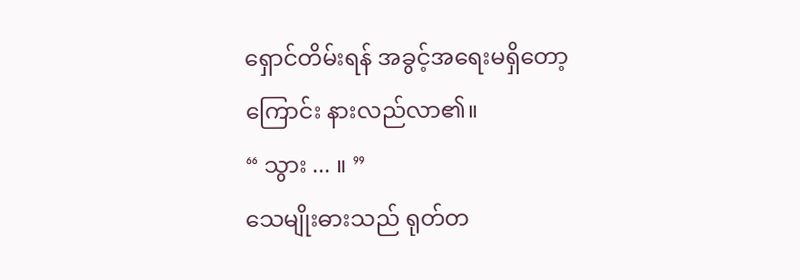ရှောင်တိမ်းရန် အခွင့်အရေးမရှိတော့ကြောင်း နားလည်လာ၏။
“ သွား ... ။ ”
သေမျိုးဓားသည် ရုတ်တ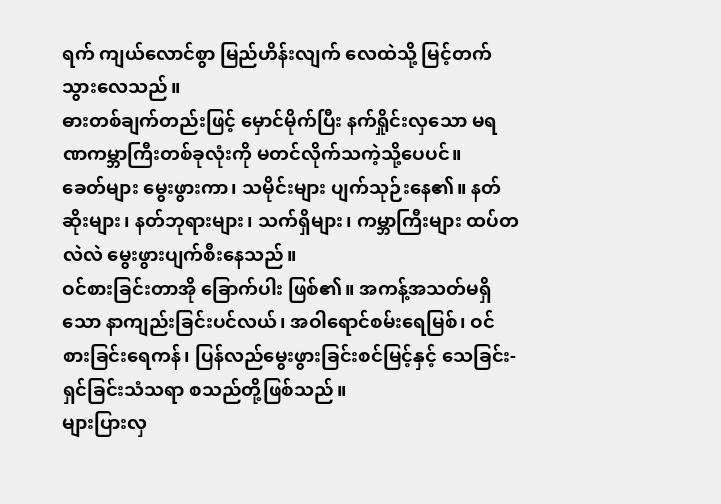ရက် ကျယ်လောင်စွာ မြည်ဟိန်းလျက် လေထဲသို့ မြင့်တက်သွားလေသည်။
ဓားတစ်ချက်တည်းဖြင့် မှောင်မိုက်ပြီး နက်ရှိုင်းလှသော မရဏကမ္ဘာကြီးတစ်ခုလုံးကို မတင်လိုက်သကဲ့သို့ပေပင်။
ခေတ်များ မွေးဖွားကာ၊ သမိုင်းများ ပျက်သုဉ်းနေ၏။ နတ်ဆိုးများ၊ နတ်ဘုရားများ၊ သက်ရှိများ၊ ကမ္ဘာကြီးများ ထပ်တလဲလဲ မွေးဖွားပျက်စီးနေသည်။
ဝင်စားခြင်းတာအို ခြောက်ပါး ဖြစ်၏။ အကန့်အသတ်မရှိသော နာကျည်းခြင်းပင်လယ်၊ အဝါရောင်စမ်းရေမြစ်၊ ဝင်စားခြင်းရေကန်၊ ပြန်လည်မွေးဖွားခြင်းစင်မြင့်နှင့် သေခြင်း-ရှင်ခြင်းသံသရာ စသည်တို့ဖြစ်သည်။
များပြားလှ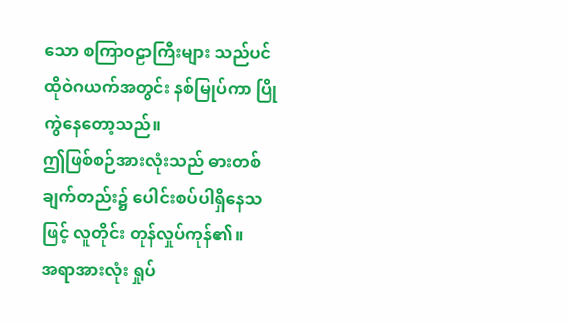သော စကြာဝဠာကြီးများ သည်ပင် ထိုဝဲဂယက်အတွင်း နစ်မြုပ်ကာ ပြိုကွဲနေတော့သည်။
ဤဖြစ်စဉ်အားလုံးသည် ဓားတစ်ချက်တည်း၌ ပေါင်းစပ်ပါရှိနေသဖြင့် လူတိုင်း တုန်လှုပ်ကုန်၏။
အရာအားလုံး ရှုပ်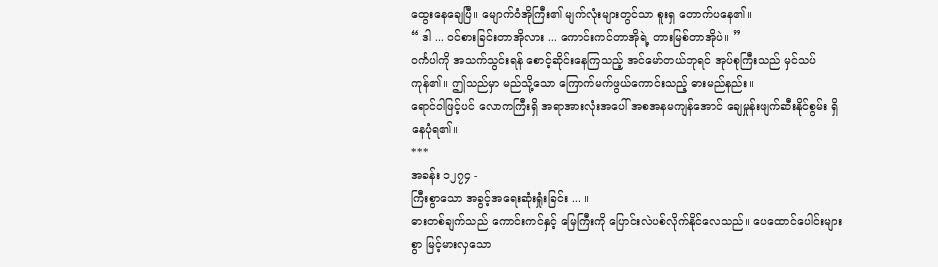ထွေးနေချေပြီ။ မျောက်ဝံအိုကြီး၏ မျက်လုံးများတွင်သာ စူးရှ တောက်ပနေ၏။
“ ဒါ ... ဝင်စားခြင်းတာအိုလား ... ကောင်းကင်တာအိုရဲ့ တားမြစ်တာအိုပဲ။ ”
ဝင်္ကပါကို အသက်သွင်းရန် စောင့်ဆိုင်းနေကြသည့် အင်မော်တယ်ဘုရင် အုပ်စုကြီးသည် မှင်သပ်ကုန်၏။ ဤသည်မှာ မည်သို့သော ကြောက်မက်ဖွယ်ကောင်းသည့် ဓားမည်နည်း။
ရောင်ဝါဖြင့်ပင် လောကကြီးရှိ အရာအားလုံးအပေါ် အစအနမကျန်အောင် ချေမှုန်းဖျက်ဆီးနိုင်စွမ်း ရှိနေပုံရ၏။
***
အခန်း ၁၂၇၄ -
ကြီးစွာသော အခွင့်အရေးဆုံးရှုံးခြင်း ... ။
ဓားတစ်ချက်သည် ကောင်းကင်နှင့် မြေကြီးကို ပြောင်းလဲပစ်လိုက်နိုင်လေသည်။ ပေထောင်ပေါင်းများစွာ မြင့်မားလှသော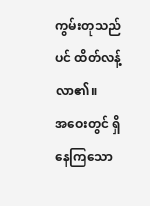ကွမ်းတုသည်ပင် ထိတ်လန့်လာ၏။
အဝေးတွင် ရှိနေကြသော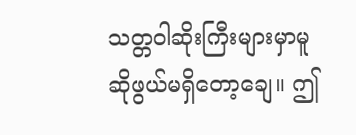သတ္တဝါဆိုးကြီးများမှာမူ ဆိုဖွယ်မရှိတော့ချေ။ ဤ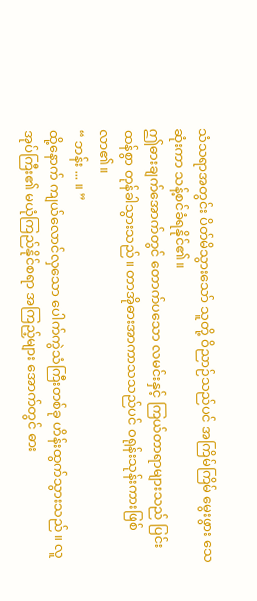သံသရာအတွင်း ပိတ်မိသွားသော် သူတို့ ဝိညာဉ်သည်ပင် အကြိမ်ကြိမ် မွေးဖွား သေဆုံးကာ သန့်စင်ခံရနိုင်၏။
ဤဓားချက်အောက်တွင် တောက်ပသော လမင်းနှင့် ကြယ်တာရာများသည် ပြင်းထန်စွာ တုန်ခါသွားသည်။ တာအိုဓားအာကာသသည်ပင် ဝရုန်းသုန်းကားဖြစ်လာ၏။
“ ဘန်း ... ။ ”
ထို့နောက် ကျယ်လောင်လှသော ပေါက်ကွဲသံကြီးတစ်ခု ဟိန်းထွက်သွားသည်။ လူအုပ်ကြီး၏ မယုံကြည်နိုင်စရာ အကြည့်များ အောက်တွင် ဓား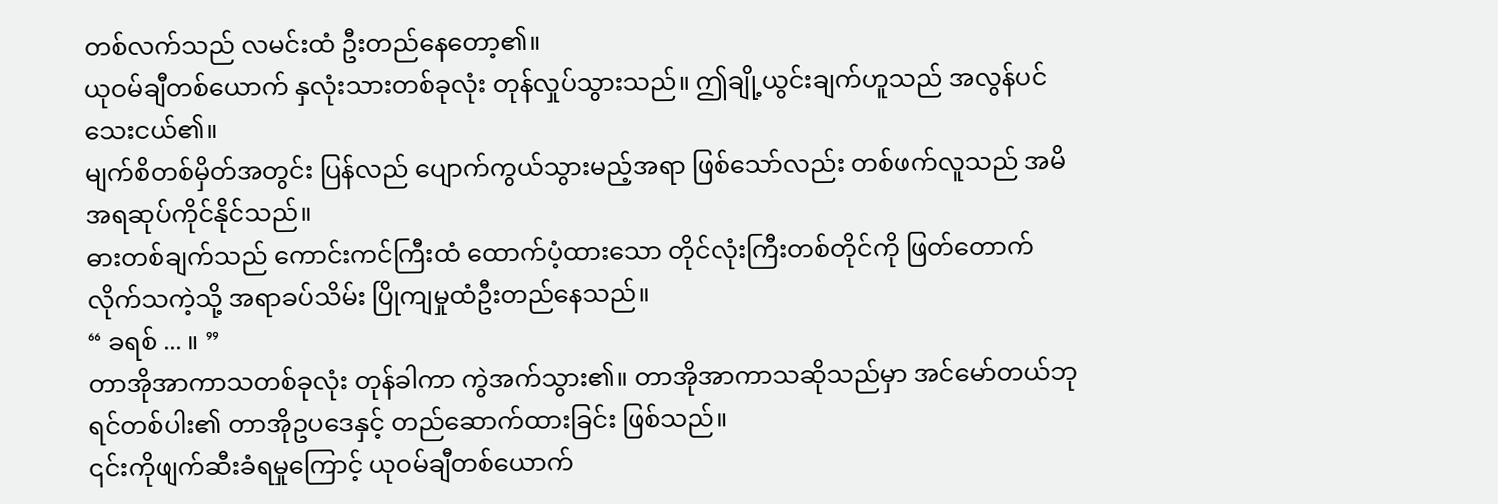တစ်လက်သည် လမင်းထံ ဦးတည်နေတော့၏။
ယုဝမ်ချီတစ်ယောက် နှလုံးသားတစ်ခုလုံး တုန်လှုပ်သွားသည်။ ဤချို့ယွင်းချက်ဟူသည် အလွန်ပင်သေးငယ်၏။
မျက်စိတစ်မှိတ်အတွင်း ပြန်လည် ပျောက်ကွယ်သွားမည့်အရာ ဖြစ်သော်လည်း တစ်ဖက်လူသည် အမိအရဆုပ်ကိုင်နိုင်သည်။
ဓားတစ်ချက်သည် ကောင်းကင်ကြီးထံ ထောက်ပံ့ထားသော တိုင်လုံးကြီးတစ်တိုင်ကို ဖြတ်တောက်လိုက်သကဲ့သို့ အရာခပ်သိမ်း ပြိုကျမှုထံဦးတည်နေသည်။
“ ခရစ် ... ။ ”
တာအိုအာကာသတစ်ခုလုံး တုန်ခါကာ ကွဲအက်သွား၏။ တာအိုအာကာသဆိုသည်မှာ အင်မော်တယ်ဘုရင်တစ်ပါး၏ တာအိုဥပဒေနှင့် တည်ဆောက်ထားခြင်း ဖြစ်သည်။
၎င်းကိုဖျက်ဆီးခံရမှုကြောင့် ယုဝမ်ချီတစ်ယောက်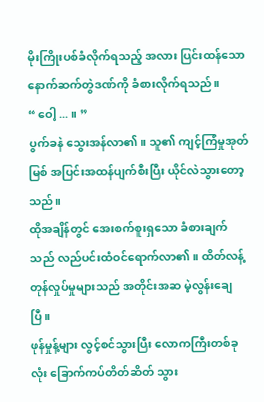မိုးကြိုးပစ်ခံလိုက်ရသည့် အလား ပြင်းထန်သော နောက်ဆက်တွဲဒဏ်ကို ခံစားလိုက်ရသည်။
“ ဝေါ့ ... ။ ”
ပွက်ခနဲ သွေးအန်လာ၏။ သူ၏ ကျင့်ကြံမှုအုတ်မြစ် အပြင်းအထန်ပျက်စီးပြီး ယိုင်လဲသွားတော့သည်။
ထိုအချိန်တွင် အေးစက်စူးရှသော ခံစားချက်သည် လည်ပင်းထံဝင်ရောက်လာ၏။ ထိတ်လန့်တုန်လှုပ်မှုများသည် အတိုင်းအဆ မဲ့လွန်းချေပြီ။
ဖုန်မှုန့်များ လွင့်စင်သွားပြီး လောကကြီးတစ်ခုလုံး ခြောက်ကပ်တိတ်ဆိတ် သွား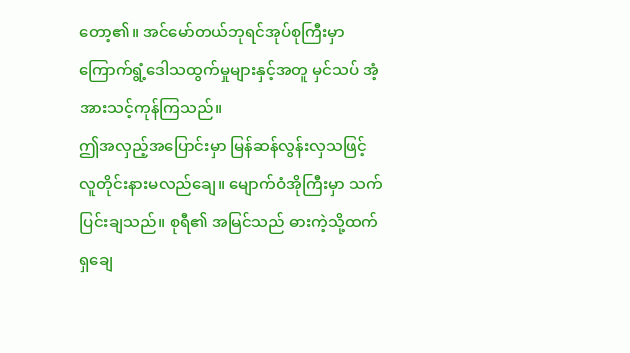တော့၏။ အင်မော်တယ်ဘုရင်အုပ်စုကြီးမှာ ကြောက်ရွံ့ဒေါသထွက်မှုများနှင့်အတူ မှင်သပ် အံ့အားသင့်ကုန်ကြသည်။
ဤအလှည့်အပြောင်းမှာ မြန်ဆန်လွန်းလှသဖြင့် လူတိုင်းနားမလည်ချေ။ မျောက်ဝံအိုကြီးမှာ သက်ပြင်းချသည်။ စုရီ၏ အမြင်သည် ဓားကဲ့သို့ထက်ရှချေ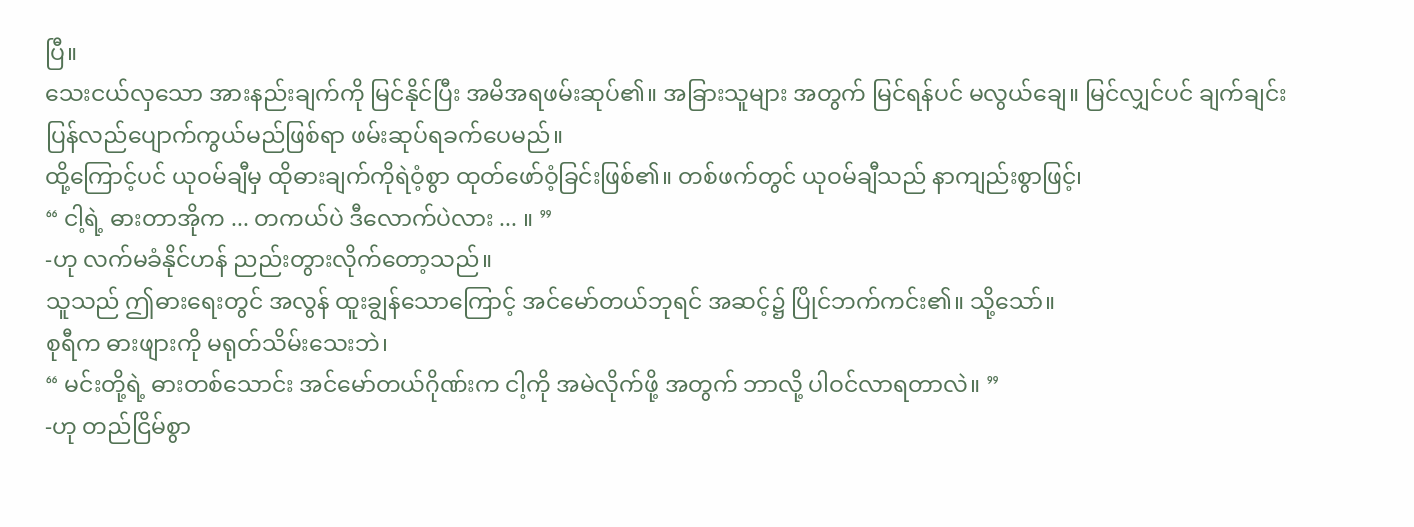ပြီ။
သေးငယ်လှသော အားနည်းချက်ကို မြင်နိုင်ပြီး အမိအရဖမ်းဆုပ်၏။ အခြားသူများ အတွက် မြင်ရန်ပင် မလွယ်ချေ။ မြင်လျှင်ပင် ချက်ချင်း ပြန်လည်ပျောက်ကွယ်မည်ဖြစ်ရာ ဖမ်းဆုပ်ရခက်ပေမည်။
ထို့ကြောင့်ပင် ယုဝမ်ချီမှ ထိုဓားချက်ကိုရဲဝံ့စွာ ထုတ်ဖော်ဝံ့ခြင်းဖြစ်၏။ တစ်ဖက်တွင် ယုဝမ်ချီသည် နာကျည်းစွာဖြင့်၊
“ ငါ့ရဲ့ ဓားတာအိုက ... တကယ်ပဲ ဒီလောက်ပဲလား ... ။ ”
-ဟု လက်မခံနိုင်ဟန် ညည်းတွားလိုက်တော့သည်။
သူသည် ဤဓားရေးတွင် အလွန် ထူးချွန်သောကြောင့် အင်မော်တယ်ဘုရင် အဆင့်၌ ပြိုင်ဘက်ကင်း၏။ သို့သော်။
စုရီက ဓားဖျားကို မရုတ်သိမ်းသေးဘဲ၊
“ မင်းတို့ရဲ့ ဓားတစ်သောင်း အင်မော်တယ်ဂိုဏ်းက ငါ့ကို အမဲလိုက်ဖို့ အတွက် ဘာလို့ ပါဝင်လာရတာလဲ။ ”
-ဟု တည်ငြိမ်စွာ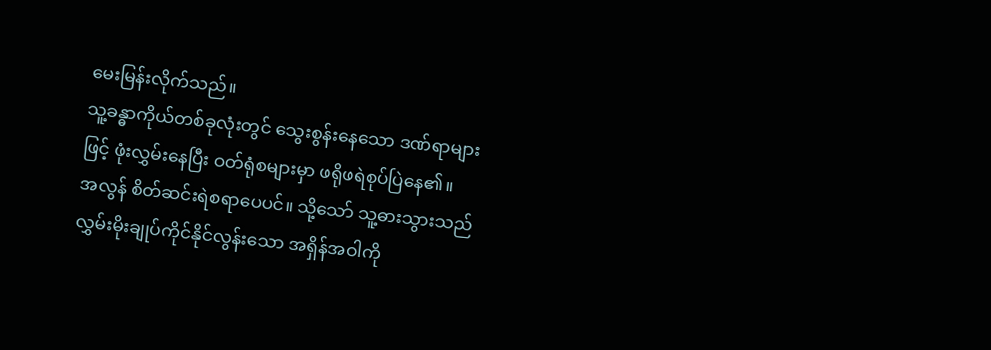မေးမြန်းလိုက်သည်။
သူ့ခန္ဓာကိုယ်တစ်ခုလုံးတွင် သွေးစွန်းနေသော ဒဏ်ရာများဖြင့် ဖုံးလွှမ်းနေပြီး ဝတ်ရုံစများမှာ ဖရိုဖရဲစုပ်ပြဲနေ၏။
အလွန် စိတ်ဆင်းရဲစရာပေပင်။ သို့သော် သူ့ဓားသွားသည် လွှမ်းမိုးချုပ်ကိုင်နိုင်လွန်းသော အရှိန်အဝါကို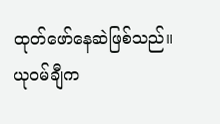ထုတ်ဖော်နေဆဲဖြစ်သည်။ ယုဝမ်ချီက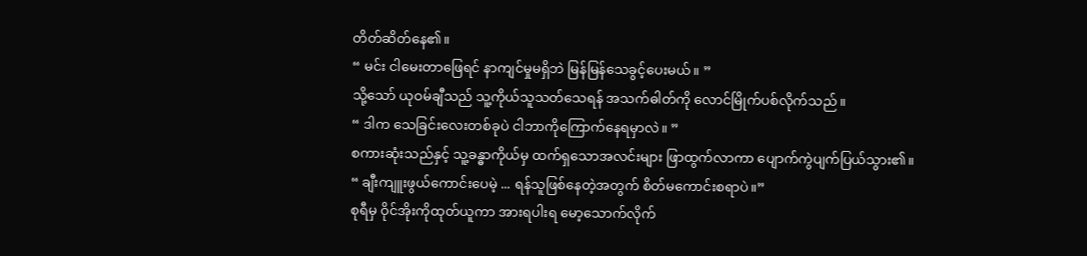တိတ်ဆိတ်နေ၏။
“ မင်း ငါမေးတာဖြေရင် နာကျင်မှုမရှိဘဲ မြန်မြန်သေခွင့်ပေးမယ်။ ”
သို့သော် ယုဝမ်ချီသည် သူ့ကိုယ်သူသတ်သေရန် အသက်ဓါတ်ကို လောင်မြိုက်ပစ်လိုက်သည်။
“ ဒါက သေခြင်းလေးတစ်ခုပဲ ငါဘာကိုကြောက်နေရမှာလဲ။ ”
စကားဆုံးသည်နှင့် သူ့ခန္ဓာကိုယ်မှ ထက်ရှသောအလင်းများ ဖြာထွက်လာကာ ပျောက်ကွဲပျက်ပြယ်သွား၏။
“ ချီးကျူးဖွယ်ကောင်းပေမဲ့ ... ရန်သူဖြစ်နေတဲ့အတွက် စိတ်မကောင်းစရာပဲ။”
စုရီမှ ဝိုင်အိုးကိုထုတ်ယူကာ အားရပါးရ မော့သောက်လိုက်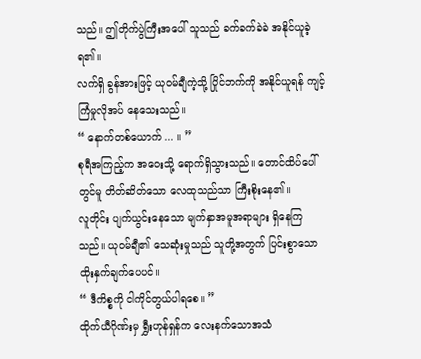သည်။ ဤတိုက်ပွဲကြီးအပေါ် သူသည် ခက်ခက်ခဲခဲ အနိုင်ယူခဲ့ရ၏။
လက်ရှိ ခွန်အားဖြင့် ယုဝမ်ချီကဲ့သို့ ပြိုင်ဘက်ကို အနိုင်ယူရန် ကျင့်ကြံမှုလိုအပ် နေသေးသည်။
“ နောက်တစ်ယောက် ... ။ ”
စုရီအကြည့်က အဝေးသို့ ရောက်ရှိသွားသည်။ တောင်ထိပ်ပေါ်တွင်မူ တိတ်ဆိတ်သော လေထုသည်သာ ကြီးစိုးနေ၏။
လူတိုင်း ပျက်ယွင်းနေသော မျက်နှာအမူအရာများ ရှိနေကြသည်။ ယုဝမ်ချီ၏ သေဆုံးမှုသည် သူတို့အတွက် ပြင်းစွာသော ထိုးနှက်ချက်ပေပင်။
“ ဒီကိစ္စကို ငါကိုင်တွယ်ပါရစေ။ ”
ထိုက်ယီဂိုဏ်းမှ ရွှီးဟုန်ရှန်က လေးနက်သောအသံ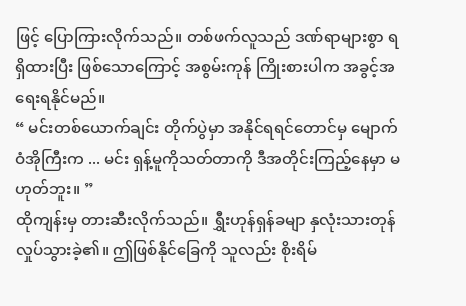ဖြင့် ပြောကြားလိုက်သည်။ တစ်ဖက်လူသည် ဒဏ်ရာများစွာ ရရှိထားပြီး ဖြစ်သောကြောင့် အစွမ်းကုန် ကြိုးစားပါက အခွင့်အရေးရနိုင်မည်။
“ မင်းတစ်ယောက်ချင်း တိုက်ပွဲမှာ အနိုင်ရရင်တောင်မှ မျောက်ဝံအိုကြီးက ... မင်း ရှန့်မူကိုသတ်တာကို ဒီအတိုင်းကြည့်နေမှာ မဟုတ်ဘူး။ ”
ထိုကျန်းမှ တားဆီးလိုက်သည်။ ရွှီးဟုန်ရှန်ခမျာ နှလုံးသားတုန်လှုပ်သွားခဲ့၏။ ဤဖြစ်နိုင်ခြေကို သူလည်း စိုးရိမ်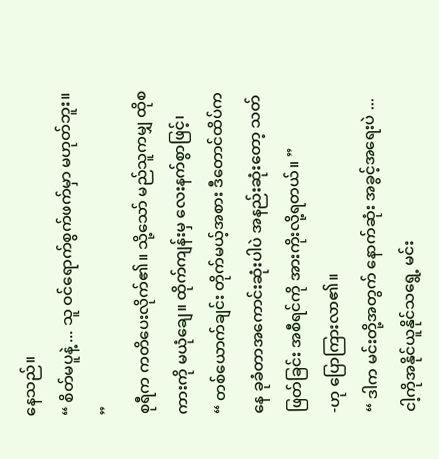နေသည်။
“ စိတ်မပူနဲ့ ... သူ ဝင်ရောက်စွက်ဖက်မှာ မဟုတ်ဘူး။ ”
စုရီက ကတိပေးလိုက်၏။ သို့သော် မည်သူကမျှ ထိုစကားကို မယုံချေ။ ထိုက်ကျန်းမှ လေးနက်စွာဖြင့်၊
“ တစ်ယောက်ချင်း တိုက်မယ့်အစား ဒီတောင်ထိပ်ကနေ ခုခံတာအကောင်းဆုံးပါပဲ အနည်းဆုံးတော့ သတ်ဖြတ်ခြင်း အစီရင်ကို အားကိုးလို့ရတယ်။ ”
-ဟု ပြောကြားလာ၏။
“ ဒါက မင်းတို့အတွက် နောက်ဆုံး အခွင့်အရေးပဲ ... ငါ့ကိုအနိုင်ယူနိုင်သရွေ့ မင်း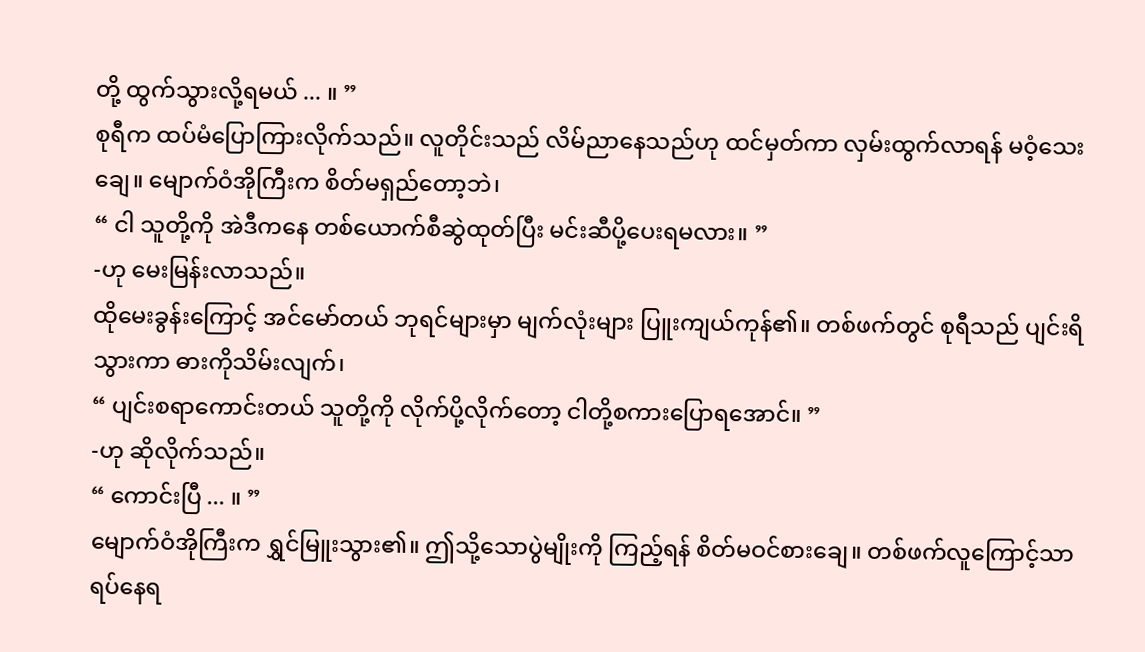တို့ ထွက်သွားလို့ရမယ် ... ။ ”
စုရီက ထပ်မံပြောကြားလိုက်သည်။ လူတိုင်းသည် လိမ်ညာနေသည်ဟု ထင်မှတ်ကာ လှမ်းထွက်လာရန် မဝံ့သေးချေ။ မျောက်ဝံအိုကြီးက စိတ်မရှည်တော့ဘဲ၊
“ ငါ သူတို့ကို အဲဒီကနေ တစ်ယောက်စီဆွဲထုတ်ပြီး မင်းဆီပို့ပေးရမလား။ ”
-ဟု မေးမြန်းလာသည်။
ထိုမေးခွန်းကြောင့် အင်မော်တယ် ဘုရင်များမှာ မျက်လုံးများ ပြူးကျယ်ကုန်၏။ တစ်ဖက်တွင် စုရီသည် ပျင်းရိသွားကာ ဓားကိုသိမ်းလျက်၊
“ ပျင်းစရာကောင်းတယ် သူတို့ကို လိုက်ပို့လိုက်တော့ ငါတို့စကားပြောရအောင်။ ”
-ဟု ဆိုလိုက်သည်။
“ ကောင်းပြီ ... ။ ”
မျောက်ဝံအိုကြီးက ရွှင်မြူးသွား၏။ ဤသို့သောပွဲမျိုးကို ကြည့်ရန် စိတ်မဝင်စားချေ။ တစ်ဖက်လူကြောင့်သာ ရပ်နေရ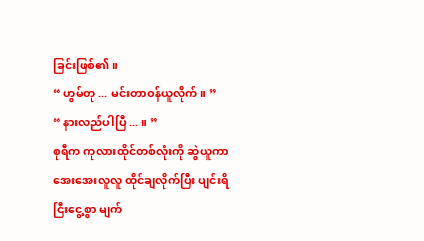ခြင်းဖြစ်၏။
“ ဟွမ်တု ... မင်းတာဝန်ယူလိုက်။ ”
“ နားလည်ပါပြီ ... ။ ”
စုရီက ကုလားထိုင်တစ်လုံးကို ဆွဲယူကာ အေးအေးလူလူ ထိုင်ချလိုက်ပြီး ပျင်းရိငြီးငွေ့စွာ မျက်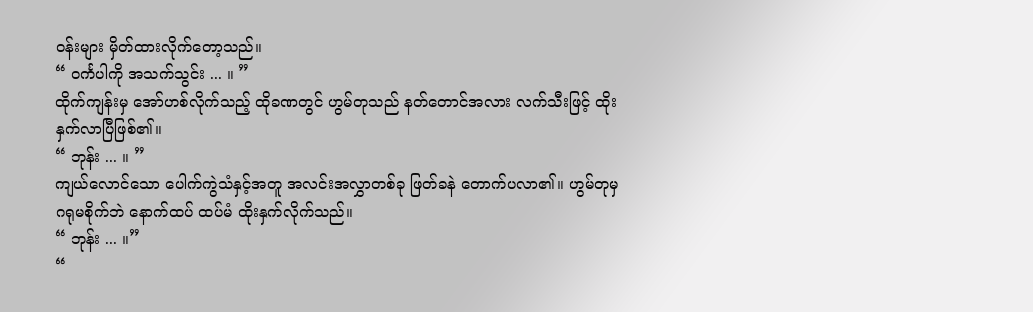ဝန်းများ မှိတ်ထားလိုက်တော့သည်။
“ ဝင်္ကပါကို အသက်သွင်း ... ။ ”
ထိုက်ကျန်းမှ အော်ဟစ်လိုက်သည့် ထိုခဏတွင် ဟွမ်တုသည် နတ်တောင်အလား လက်သီးဖြင့် ထိုးနှက်လာပြီဖြစ်၏။
“ ဘုန်း ... ။ ”
ကျယ်လောင်သော ပေါက်ကွဲသံနှင့်အတူ အလင်းအလွှာတစ်ခု ဖြတ်ခနဲ တောက်ပလာ၏။ ဟွမ်တုမှ ဂရုမစိုက်ဘဲ နောက်ထပ် ထပ်မံ ထိုးနှက်လိုက်သည်။
“ ဘုန်း ... ။”
“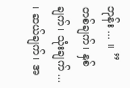ဘုန်း ... ။ ”
တစ်ချက်၊ နှစ်ချက်၊ သုံးချက် ... ၊ ဆယ်ချက်၊ အ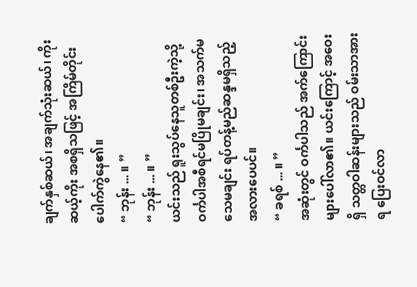ချက်နှစ်ဆယ်၊ အချက်သုံးဆယ်၊ ကိုးဆယ့်ကိုး အစရှိသဖြင့် အကြိမ်တိုင်း ပေါက်ကွဲနေ၏။
“ ဘုန်း ... ။ ”
“ ဘုန်း ... ။ ”
ယင်းသည် ရူးသွပ်နေသူတစ်ဦးကဲ့သို့ ဝင်္ကပါအစီရင်မပြိုမချင်း၊ အသက်မသေမချင်း ရပ်တန့်မည်ဆန္ဒမရှိသည့် အလားပေပင်။
“ ခရစ် ... ။ ”
အဆုံးတွင် ဝင်္ကပါသည် အက်ကြောင်းများပေါ်လာ၏။ ယင်းကြောင့် အဝေးရှိ သတ္တဝါဆန်းများသည် ဝမ်းသာအားရ ပြေးဝင်လာ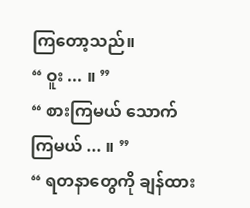ကြတော့သည်။
“ ဝူး ... ။ ”
“ စားကြမယ် သောက်ကြမယ် ... ။ ”
“ ရတနာတွေကို ချန်ထား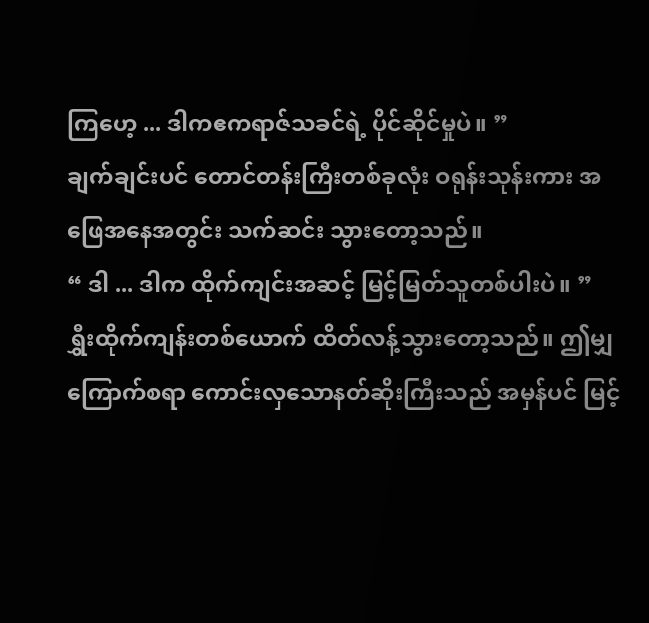ကြဟေ့ ... ဒါကဧကရာဇ်သခင်ရဲ့ ပိုင်ဆိုင်မှုပဲ။ ”
ချက်ချင်းပင် တောင်တန်းကြီးတစ်ခုလုံး ဝရုန်းသုန်းကား အဖြေအနေအတွင်း သက်ဆင်း သွားတော့သည်။
“ ဒါ ... ဒါက ထိုက်ကျင်းအဆင့် မြင့်မြတ်သူတစ်ပါးပဲ။ ”
ရွှီးထိုက်ကျန်းတစ်ယောက် ထိတ်လန့်သွားတော့သည်။ ဤမျှကြောက်စရာ ကောင်းလှသောနတ်ဆိုးကြီးသည် အမှန်ပင် မြင့်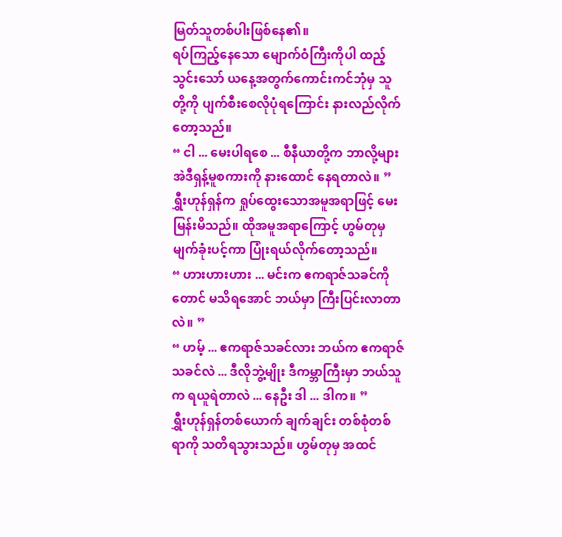မြတ်သူတစ်ပါးဖြစ်နေ၏။
ရပ်ကြည့်နေသော မျောက်ဝံကြီးကိုပါ ထည့်သွင်းသော် ယနေ့အတွက်ကောင်းကင်ဘုံမှ သူတို့ကို ပျက်စီးစေလိုပုံရကြောင်း နားလည်လိုက်တော့သည်။
“ ငါ ... မေးပါရစေ ... စီနီယာတို့က ဘာလို့များ အဲဒီရှန့်မူစကားကို နားထောင် နေရတာလဲ။ ”
ရွှီးဟုန်ရှန်က ရှုပ်ထွေးသောအမူအရာဖြင့် မေးမြန်းမိသည်။ ထိုအမူအရာကြောင့် ဟွမ်တုမှ မျက်ခုံးပင့်ကာ ပြုံးရယ်လိုက်တော့သည်။
“ ဟားဟားဟား ... မင်းက ဧကရာဇ်သခင်ကိုတောင် မသိရအောင် ဘယ်မှာ ကြီးပြင်းလာတာလဲ။ ”
“ ဟမ့် ... ဧကရာဇ်သခင်လား ဘယ်က ဧကရာဇ်သခင်လဲ ... ဒီလိုဘွဲ့မျိုး ဒီကမ္ဘာကြီးမှာ ဘယ်သူက ရယူရဲတာလဲ ... နေဦး ဒါ ... ဒါက။ ”
ရွှီးဟုန်ရှန်တစ်ယောက် ချက်ချင်း တစ်စုံတစ်ရာကို သတိရသွားသည်။ ဟွမ်တုမှ အထင်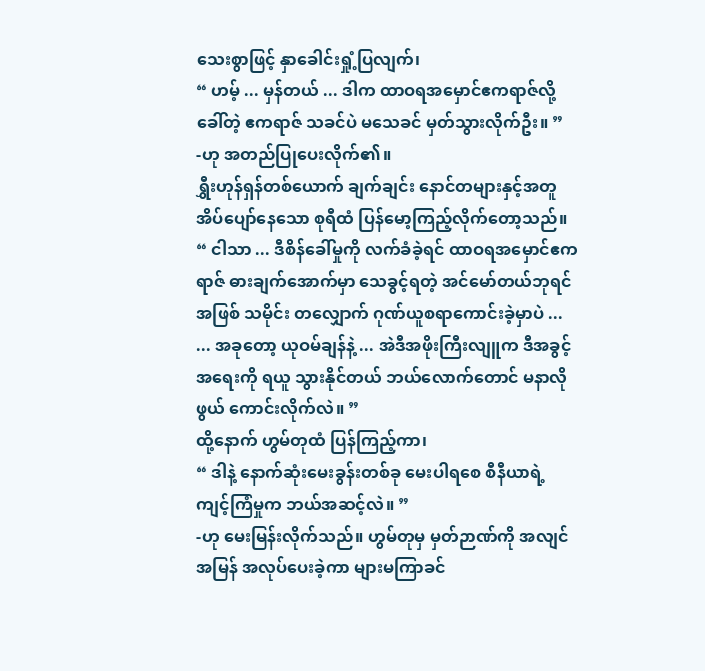သေးစွာဖြင့် နှာခေါင်းရှုံ့ပြလျက်၊
“ ဟမ့် ... မှန်တယ် ... ဒါက ထာဝရအမှောင်ဧကရာဇ်လို့ခေါ်တဲ့ ဧကရာဇ် သခင်ပဲ မသေခင် မှတ်သွားလိုက်ဦး။ ”
-ဟု အတည်ပြုပေးလိုက်၏။
ရွှီးဟုန်ရှန်တစ်ယောက် ချက်ချင်း နောင်တများနှင့်အတူ အိပ်ပျော်နေသော စုရီထံ ပြန်မော့ကြည့်လိုက်တော့သည်။
“ ငါသာ ... ဒီစိန်ခေါ်မှုကို လက်ခံခဲ့ရင် ထာဝရအမှောင်ဧကရာဇ် ဓားချက်အောက်မှာ သေခွင့်ရတဲ့ အင်မော်တယ်ဘုရင်အဖြစ် သမိုင်း တလျှောက် ဂုဏ်ယူစရာကောင်းခဲ့မှာပဲ ...
... အခုတော့ ယုဝမ်ချန်နဲ့ ... အဲဒီအဖိုးကြီးလျူက ဒီအခွင့်အရေးကို ရယူ သွားနိုင်တယ် ဘယ်လောက်တောင် မနာလိုဖွယ် ကောင်းလိုက်လဲ။ ”
ထို့နောက် ဟွမ်တုထံ ပြန်ကြည့်ကာ၊
“ ဒါနဲ့ နောက်ဆုံးမေးခွန်းတစ်ခု မေးပါရစေ စီနီယာရဲ့ ကျင့်ကြံမှုက ဘယ်အဆင့်လဲ။ ”
-ဟု မေးမြန်းလိုက်သည်။ ဟွမ်တုမှ မှတ်ဉာဏ်ကို အလျင်အမြန် အလုပ်ပေးခဲ့ကာ များမကြာခင်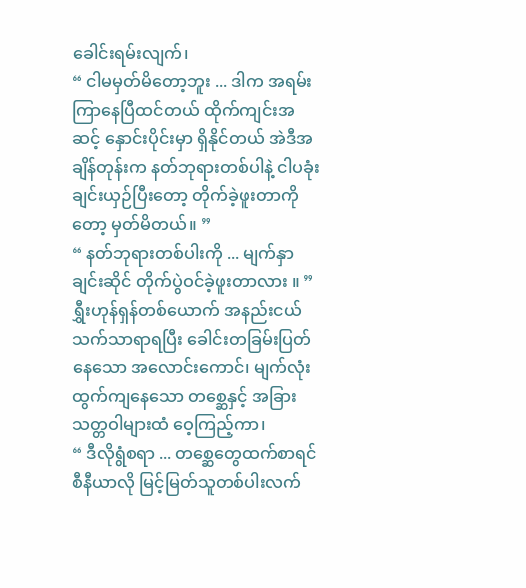ခေါင်းရမ်းလျက်၊
“ ငါမမှတ်မိတော့ဘူး ... ဒါက အရမ်းကြာနေပြီထင်တယ် ထိုက်ကျင်းအဆင့် နှောင်းပိုင်းမှာ ရှိနိုင်တယ် အဲဒီအချိန်တုန်းက နတ်ဘုရားတစ်ပါနဲ့ ငါပခုံးချင်းယှဉ်ပြီးတော့ တိုက်ခဲ့ဖူးတာကိုတော့ မှတ်မိတယ်။ ”
“ နတ်ဘုရားတစ်ပါးကို ... မျက်နှာချင်းဆိုင် တိုက်ပွဲဝင်ခဲ့ဖူးတာလား ။ ”
ရွှီးဟုန်ရှန်တစ်ယောက် အနည်းငယ် သက်သာရာရပြီး ခေါင်းတခြမ်းပြတ်နေသော အလောင်းကောင်၊ မျက်လုံးထွက်ကျနေသော တစ္ဆေနှင့် အခြားသတ္တဝါများထံ ဝေ့ကြည့်ကာ၊
“ ဒီလိုရွံစရာ ... တစ္ဆေတွေထက်စာရင် စီနီယာလို မြင့်မြတ်သူတစ်ပါးလက်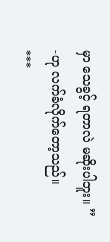မှာ သေခွင့် ရတာလဲ မဆိုးပါဘူး။ ”
-ဟု လက်ခံလိုက်တော့သည်။
***